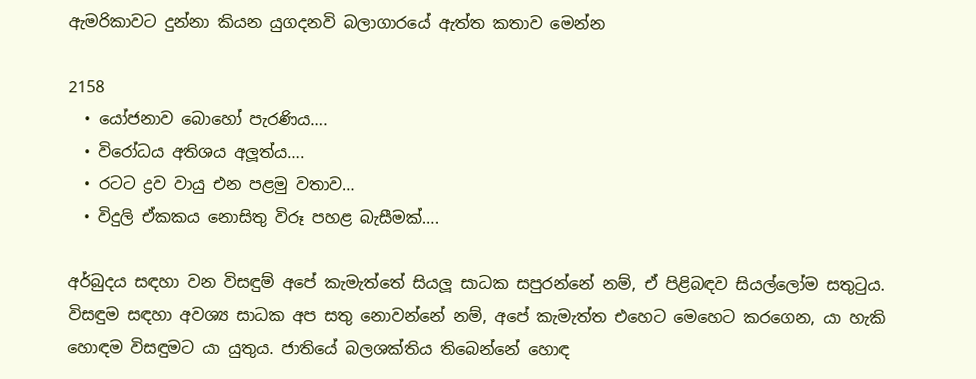ඇමරිකාවට දුන්නා කියන යුගදනවි බලාගාරයේ ඇත්ත කතාව මෙන්න

2158
  • යෝජනාව බොහෝ පැරණිය….
  • විරෝධය අතිශය අලූත්ය….
  • රටට ද්‍රව වායු එන පළමු වතාව…
  • විදුලි ඒකකය නොසිතු විරූ පහළ බැසීමක්….

අර්බුදය සඳහා වන විසඳුම් අපේ කැමැත්තේ සියලූ සාධක සපුරන්නේ නම්, ඒ පිළිබඳව සියල්ලෝම සතුටුය. විසඳුම සඳහා අවශ්‍ය සාධක අප සතු නොවන්නේ නම්, අපේ කැමැත්ත එහෙට මෙහෙට කරගෙන, යා හැකි හොඳම විසඳුමට යා යුතුය. ජාතියේ බලශක්තිය තිබෙන්නේ හොඳ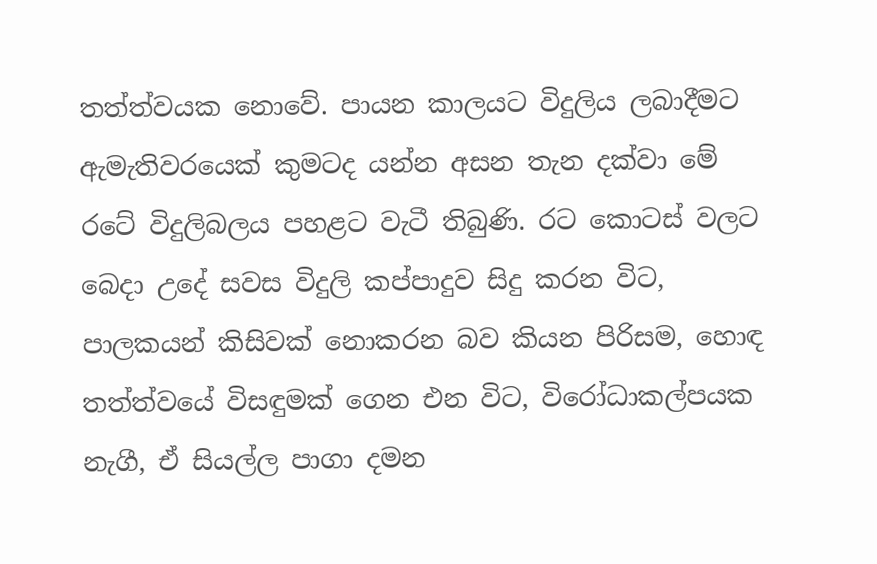තත්ත්වයක නොවේ. පායන කාලයට විදුලිය ලබාදීමට ඇමැතිවරයෙක් කුමටද යන්න අසන තැන දක්වා මේ රටේ විදුලිබලය පහළට වැටී තිබුණි. රට කොටස් වලට බෙදා උදේ සවස විදුලි කප්පාදුව සිදු කරන විට, පාලකයන් කිසිවක් නොකරන බව කියන පිරිසම, හොඳ තත්ත්වයේ විසඳුමක් ගෙන එන විට, විරෝධාකල්පයක නැගී, ඒ සියල්ල පාගා දමන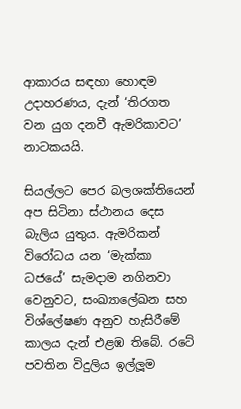ආකාරය සඳහා හොඳම උදාහරණය, දැන් ‘තිරගත වන යුග දනවී ඇමරිකාවට’ නාටකයයි.

සියල්ලට පෙර බලශක්තියෙන් අප සිටිනා ස්ථානය දෙස බැලිය යුතුය. ඇමරිකන් විරෝධය යන ‘මැක්කා ධජයේ’ සැමදාම නගිනවා වෙනුවට, සංඛ්‍යාලේඛන සහ විශ්ලේෂණ අනුව හැසිරීමේ කාලය දැන් එළඹ තිබේ. රටේ පවතින විදුලිය ඉල්ලූම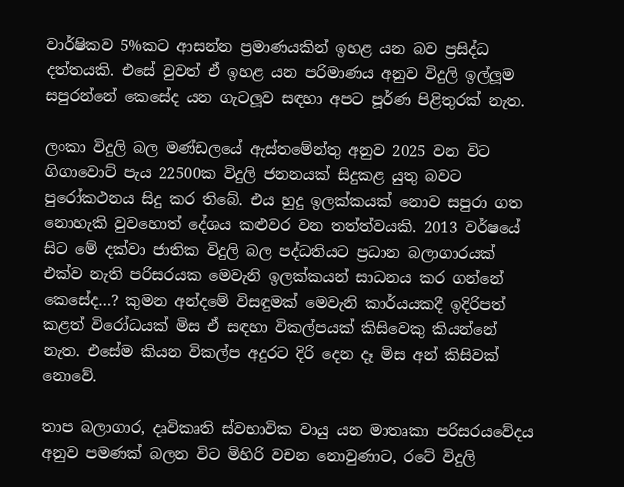වාර්ෂිකව 5%කට ආසන්න ප්‍රමාණයකින් ඉහළ යන බව ප්‍රසිද්ධ දත්තයකි. එසේ වුවත් ඒ ඉහළ යන පරිමාණය අනුව විදුලි ඉල්ලූම සපුරන්නේ කෙසේද යන ගැටලූව සඳහා අපට පූර්ණ පිළිතුරක් නැත.

ලංකා විදුලි බල මණ්ඩලයේ ඇස්තමේන්තු අනුව 2025 වන විට ගිගාවොට් පැය 22500ක විදුලි ජනනයක් සිදුකළ යුතු බවට පුරෝකථනය සිදු කර තිබේ. එය හුදු ඉලක්කයක් නොව සපුරා ගත නොහැකි වුවහොත් දේශය කළුවර වන තත්ත්වයකි. 2013 වර්ෂයේ සිට මේ දක්වා ජාතික විදුලි බල පද්ධතියට ප්‍රධාන බලාගාරයක් එක්ව නැති පරිසරයක මෙවැනි ඉලක්කයන් සාධනය කර ගන්නේ කෙසේද…? කුමන අන්දමේ විසඳුමක් මෙවැනි කාර්යයකදී ඉදිරිපත් කළත් විරෝධයක් මිස ඒ සඳහා විකල්පයක් කිසිවෙකු කියන්නේ නැත. එසේම කියන විකල්ප අදුරට දිරි දෙන දෑ මිස අන් කිසිවක් නොවේ.

තාප බලාගාර, දෘවිකෘති ස්වභාවික වායු යන මාතෘකා පරිසරයවේදය අනුව පමණක් බලන විට මිහිරි වචන නොවුණාට, රටේ විදුලි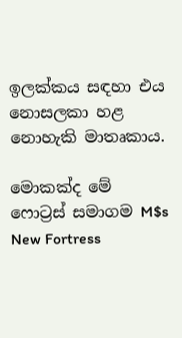ඉලක්කය සඳහා එය නොසලකා හළ නොහැකි මාතෘකාය.

මොකක්ද මේ ෆොට්‍රස් සමාගම M$s New Fortress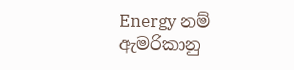Energy නම් ඇමරිකානු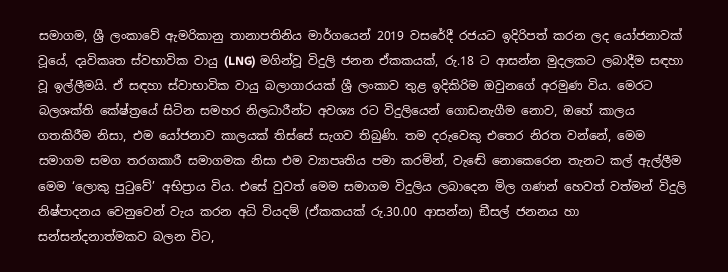සමාගම, ශ්‍රී ලංකාවේ ඇමරිකානු තානාපතිනිය මාර්ගයෙන් 2019 වසරේදී රජයට ඉදිරිපත් කරන ලද යෝජනාවක් වූයේ, දෘවිකෘත ස්වභාවික වායු (LNG) මගින්වූ විදුලි ජනන ඒකකයක්, රු.18 ට ආසන්න මුදලකට ලබාදීම සඳහා වූ ඉල්ලීමයි. ඒ සඳහා ස්වාභාවික වායු බලාගාරයක් ශ්‍රී ලංකාව තුළ ඉදිකිරිම ඔවුනගේ අරමුණ විය. මෙරට බලශක්ති කේෂ්ත්‍රයේ සිටින සමහර නිලධාරීන්ට අවශ්‍ය රට විදුලියෙන් ගොඩනැගීම නොව, ඔහේ කාලය ගතකිරීම නිසා, එම යෝජනාව කාලයක් තිස්සේ සැගව තිබුණි. තම දරුවෙකු එතෙර නිරත වන්නේ, මෙම සමාගම සමග තරගකාරී සමාගමක නිසා එම ව්‍යාපෘතිය පමා කරමින්, වැඬේ නොකෙරෙන තැනට කල් ඇල්ලීම මෙම ‘ලොකු පුටුවේ’ අභිප්‍රාය විය. එසේ වුවත් මෙම සමාගම විදුලිය ලබාදෙන මිල ගණන් හෙවත් වත්මන් විදුලි නිෂ්පාදනය වෙනුවෙන් වැය කරන අධි වියදම් (ඒකකයක් රු.30.00 ආසන්න) ඞීසල් ජනනය හා සන්සන්දනාත්මකව බලන විට,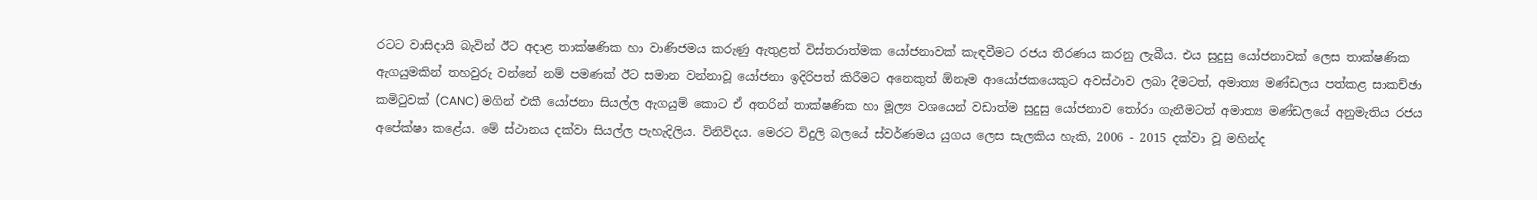රටට වාසිදායි බැවින් ඊට අදාළ තාක්ෂණික හා වාණිජමය කරුණු ඇතුළත් විස්තරාත්මක යෝජනාවක් කැඳවීමට රජය තීරණය කරනු ලැබීය. එය සුදුසු යෝජනාවක් ලෙස තාක්ෂණික ඇගයුමකින් තහවුරු වන්නේ නම් පමණක් ඊට සමාන වන්නාවූ යෝජනා ඉදිරිපත් කිරීමට අනෙකුත් ඕනෑම ආයෝජකයෙකුට අවස්ථාව ලබා දීමටත්, අමාත්‍ය මණ්ඩලය පත්කළ සාකච්ඡා කමිටුවක් (CANC) මගින් එකී යෝජනා සියල්ල ඇගයුම් කොට ඒ අතරින් තාක්ෂණික හා මූල්‍ය වශයෙන් වඩාත්ම සුදුසු යෝජනාව තෝරා ගැනීමටත් අමාත්‍ය මණ්ඩලයේ අනුමැතිය රජය අපේක්ෂා කළේය. මේ ස්ථානය දක්වා සියල්ල පැහැදිලිය. විනිවිදය. මෙරට විදුලි බලයේ ස්වර්ණමය යුගය ලෙස සැලකිය හැකි, 2006 - 2015 දක්වා වූ මහින්ද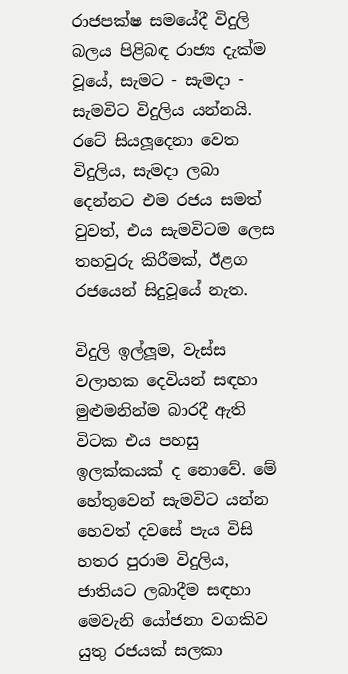රාජපක්ෂ සමයේදී විදුලි බලය පිළිබඳ රාජ්‍ය දැක්ම වූයේ, සැමට - සැමදා - සැමවිට විදුලිය යන්නයි. රටේ සියලූදෙනා වෙත විදුලිය, සැමදා ලබා දෙන්නට එම රජය සමත් වුවත්, එය සැමවිටම ලෙස තහවුරු කිරීමක්, ඊළග රජයෙන් සිදුවූයේ නැත.

විදුලි ඉල්ලූම, වැස්ස වලාහක දෙවියන් සඳහා මුළුමනින්ම බාරදී ඇති විටක එය පහසු ඉලක්කයක් ද නොවේ. මේ හේතුවෙන් සැමවිට යන්න හෙවත් දවසේ පැය විසි හතර පුරාම විදුලිය, ජාතියට ලබාදීම සඳහා මෙවැනි යෝජනා වගකිව යුතු රජයක් සලකා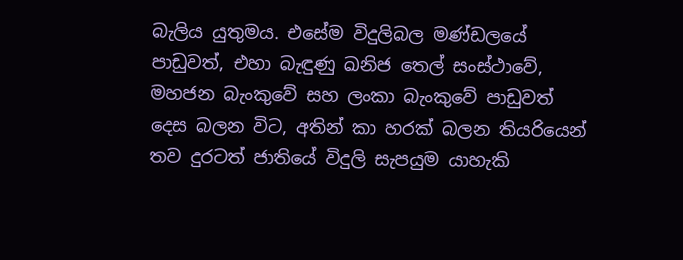බැලිය යුතුමය. එසේම විදුලිබල මණ්ඩලයේ පාඩුවත්, එහා බැඳුණු ඛනිජ තෙල් සංස්ථාවේ, මහජන බැංකුවේ සහ ලංකා බැංකුවේ පාඩුවත් දෙස බලන විට, අතින් කා හරක් බලන තියරියෙන් තව දුරටත් ජාතියේ විදුලි සැපයුම යාහැකි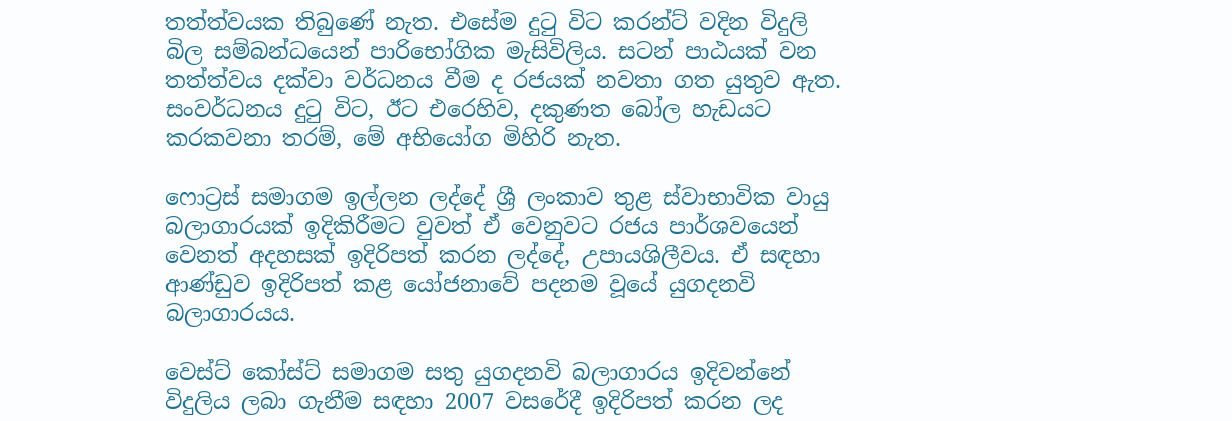තත්ත්වයක තිබුණේ නැත. එසේම දුටු විට කරන්ට් වදින විදුලි බිල සම්බන්ධයෙන් පාරිභෝගික මැසිවිලිය. සටන් පාඨයක් වන තත්ත්වය දක්වා වර්ධනය වීම ද රජයක් නවතා ගත යුතුව ඇත. සංවර්ධනය දුටු විට, ඊට එරෙහිව, දකුණත බෝල හැඩයට කරකවනා තරම්, මේ අභියෝග මිහිරි නැත.

ෆොට්‍රස් සමාගම ඉල්ලන ලද්දේ ශ්‍රී ලංකාව තුළ ස්වාභාවික වායු බලාගාරයක් ඉදිකිරීමට වුවත් ඒ වෙනුවට රජය පාර්ශවයෙන් වෙනත් අදහසක් ඉදිරිපත් කරන ලද්දේ, උපායශිලීවය. ඒ සඳහා ආණ්ඩුව ඉදිරිපත් කළ යෝජනාවේ පදනම වූයේ යුගදනවි බලාගාරයය.

වෙස්ට් කෝස්ට් සමාගම සතු යුගදනවි බලාගාරය ඉදිවන්නේ විදුලිය ලබා ගැනීම සඳහා 2007 වසරේදී ඉදිරිපත් කරන ලද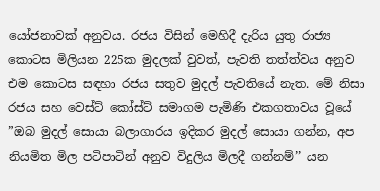යෝජනාවක් අනුවය. රජය විසින් මෙහිදී දැරිය යුතු රාජ්‍ය කොටස මිලියන 225ක මුදලක් වුවත්, පැවති තත්ත්වය අනුව එම කොටස සඳහා රජය සතුව මුදල් පැවතියේ නැත. මේ නිසා රජය සහ වෙස්ට් කෝස්ට් සමාගම පැමිණි එකගතාවය වූයේ ”ඔබ මුදල් සොයා බලාගාරය ඉදිකර මුදල් සොයා ගන්න, අප නියමිත මිල පටිපාටින් අනුව විදුලිය මිලදී ගන්නම්’’ යන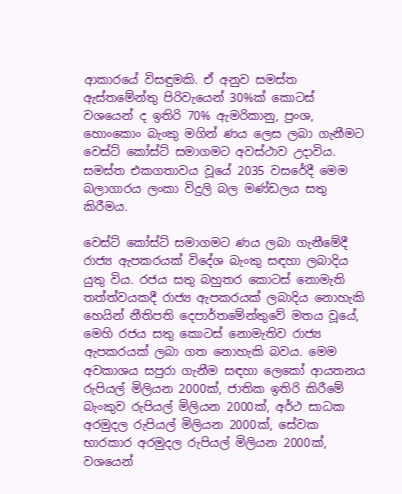ආකාරයේ විසඳුමකි. ඒ අනුව සමස්ත ඇස්තමේන්තු පිරිවැයෙන් 30%ක් කොටස් වශයෙන් ද ඉතිරි 70% ඇමරිකානු, ප්‍රංශ, හොංකොං බැංකු මගින් ණය ලෙස ලබා ගැනීමට වෙස්ට් කෝස්ට් සමාගමට අවස්ථාව උදාවිය. සමස්ත එකගතාවය වූයේ 2035 වසරේදී මෙම බලාගාරය ලංකා විදුලි බල මණ්ඩලය සතු කිරීමය.

වෙස්ට් කෝස්ට් සමාගමට ණය ලබා ගැනීමේදී රාජ්‍ය ඇපකරයක් විදේශ බැංකු සඳහා ලබාදිය යුතු විය. රජය සතු බහුතර කොටස් නොමැති තත්ත්වයකදී රාජ්‍ය ඇපකරයක් ලබාදිය නොහැකි හෙයින් නීතිපති දෙපාර්තමේන්තුවේ මතය වූයේ, මෙහි රජය සතු කොටස් නොමැතිව රාජ්‍ය ඇපකරයක් ලබා ගත නොහැකි බවය. මෙම අවකාශය සපුරා ගැනීම සඳහා ලෙකෝ ආයතනය රුපියල් මිලියන 2000ක්, ජාතික ඉතිරි කිරීමේ බැංකුව රුපියල් මිලියන 2000ක්, අර්ථ සාධක අරමුදල රුපියල් මිලියන 2000ක්, සේවක භාරකාර අරමුදල රුපියල් මිලියන 2000ක්, වශයෙන්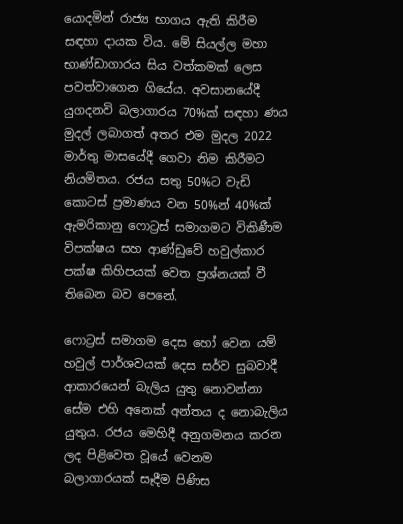යොදමින් රාජ්‍ය භාගය ඇති කිරීම සඳහා දායක විය. මේ සියල්ල මහා භාණ්ඩාගාරය සිය වත්කමක් ලෙස පවත්වාගෙන ගියේය. අවසානයේදී යුගදනවි බලාගාරය 70%ක් සඳහා ණය මුදල් ලබාගත් අතර එම මුදල 2022 මාර්තු මාසයේදී ගෙවා නිම කිරීමට නියමිතය. රජය සතු 50%ට වැඩි කොටස් ප්‍රමාණය වන 50%න් 40%ක් ඇමරිකානු ෆොට්‍රස් සමාගමට විකිණීම විපක්ෂය සහ ආණ්ඩුවේ හවුල්කාර පක්ෂ කිහිපයක් වෙත ප්‍රශ්නයක් වී තිබෙන බව පෙනේ.

ෆොට්‍රස් සමාගම දෙස හෝ වෙන යම් හවුල් පාර්ශවයක් දෙස සර්ව සුබවාදී ආකාරයෙන් බැලිය යුතු නොවන්නා සේම එහි අනෙක් අන්තය ද නොබැලිය යුතුය. රජය මෙහිදී අනුගමනය කරන ලද පිළිවෙත වූයේ වෙනම බලාගාරයක් සෑදීම පිණිස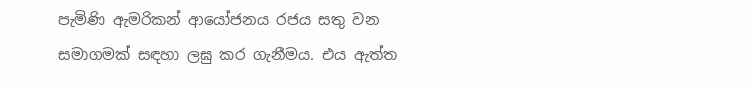පැමිණි ඇමරිකන් ආයෝජනය රජය සතු වන සමාගමක් සඳහා ලඝු කර ගැනීමය. එය ඇත්ත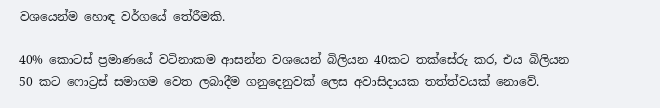වශයෙන්ම හොඳ වර්ගයේ තේරීමකි.

40% කොටස් ප්‍රමාණයේ වටිනාකම ආසන්න වශයෙන් බිලියන 40කට තක්සේරු කර, එය බිලියන 50 කට ෆොට්‍රස් සමාගම වෙත ලබාදීම ගනුදෙනුවක් ලෙස අවාසිදායක තත්ත්වයක් නොවේ.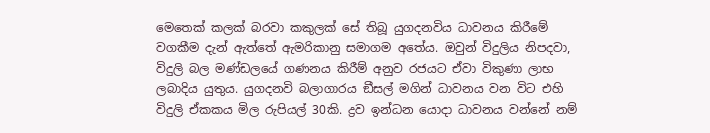මෙතෙක් කලක් බරවා කකුලක් සේ තිබූ යුගදනවිය ධාවනය කිරීමේ වගකීම දැන් ඇත්තේ ඇමරිකානු සමාගම අතේය. ඔවුන් විදුලිය නිපදවා, විදුලි බල මණ්ඩලයේ ගණනය කිරීම් අනුව රජයට ඒවා විකුණා ලාභ ලබාදිය යුතුය. යුගදනවි බලාගාරය ඞීසල් මගින් ධාවනය වන විට එහි විදුලි ඒකකය මිල රුපියල් 30කි. ද්‍රව ඉන්ධන යොදා ධාවනය වන්නේ නම්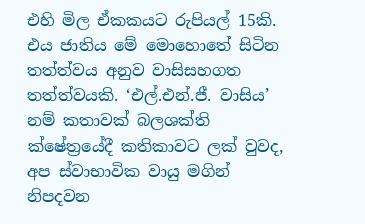එහි මිල ඒකකයට රුපියල් 15කි. එය ජාතිය මේ මොහොතේ සිටින තත්ත්වය අනුව වාසිසහගත තත්ත්වයකි. ‘එල්.එන්.ජී. වාසිය’ නම් කතාවක් බලශක්ති ක්ෂේත්‍රයේදී කතිකාවට ලක් වුවද, අප ස්වාභාවික වායු මගින් නිපදවන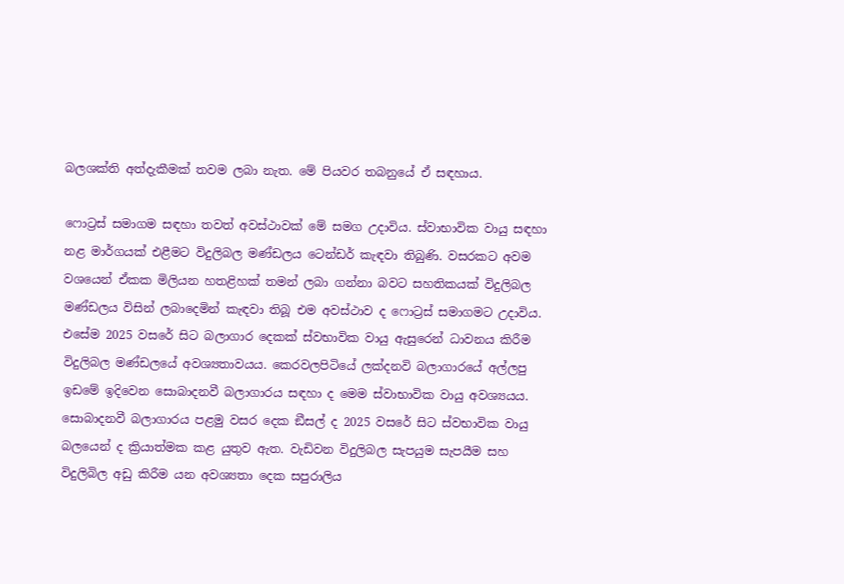බලශක්ති අත්දැකීමක් තවම ලබා නැත. මේ පියවර තබනුයේ ඒ සඳහාය.

ෆොට්‍රස් සමාගම සඳහා තවත් අවස්ථාවක් මේ සමග උදාවිය. ස්වාභාවික වායු සඳහා නළ මාර්ගයක් එළීමට විදුලිබල මණ්ඩලය ටෙන්ඩර් කැඳවා තිබුණි. වසරකට අවම වශයෙන් ඒකක මිලියන හතළිහක් තමන් ලබා ගන්නා බවට සහතිකයක් විදුලිබල මණ්ඩලය විසින් ලබාදෙමින් කැඳවා තිබූ එම අවස්ථාව ද ෆොට්‍රස් සමාගමට උදාවිය. එසේම 2025 වසරේ සිට බලාගාර දෙකක් ස්වභාවික වායු ඇසුරෙන් ධාවනය කිරීම විදුලිබල මණ්ඩලයේ අවශ්‍යතාවයය. කෙරවලපිටියේ ලක්දනවි බලාගාරයේ අල්ලපු ඉඩමේ ඉදිවෙන සොබාදනවී බලාගාරය සඳහා ද මෙම ස්වාභාවික වායු අවශ්‍යයය. සොබාදනවී බලාගාරය පළමු වසර දෙක ඞීසල් ද 2025 වසරේ සිට ස්වභාවික වායු බලයෙන් ද ක්‍රියාත්මක කළ යුතුව ඇත. වැඩිවන විදුලිබල සැපයුම සැපයීම සහ විදුලිබිල අඩු කිරීම යන අවශ්‍යතා දෙක සපුරාලිය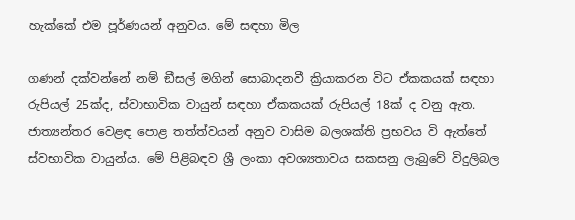හැක්කේ එම පූර්ණයන් අනුවය. මේ සඳහා මිල

ගණන් දක්වන්නේ නම් ඞීසල් මගින් සොබාදනවී ක්‍රියාකරන විට ඒකකයක් සඳහා රුපියල් 25ක්ද, ස්වාභාවික වායුන් සඳහා ඒකකයක් රුපියල් 18ක් ද වනු ඇත. ජාත්‍යන්තර වෙළඳ පොළ තත්ත්වයන් අනුව වාසිම බලශක්ති ප්‍රභවය වි ඇත්තේ ස්වභාවික වායුන්ය. මේ පිළිබඳව ශ්‍රී ලංකා අවශ්‍යතාවය සකසනු ලැබුවේ විදුලිබල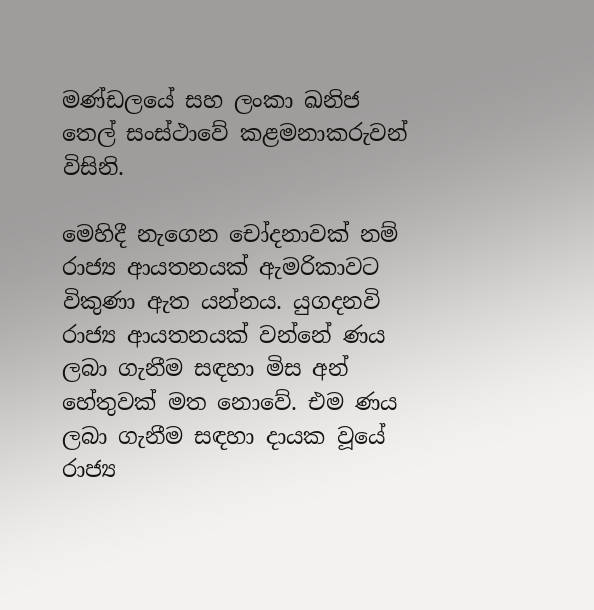මණ්ඩලයේ සහ ලංකා ඛනිජ තෙල් සංස්ථාවේ කළමනාකරුවන් විසිනි.

මෙහිදී නැගෙන චෝදනාවක් නම් රාජ්‍ය ආයතනයක් ඇමරිකාවට විකුණා ඇත යන්නය. යුගදනවි රාජ්‍ය ආයතනයක් වන්නේ ණය ලබා ගැනීම සඳහා මිස අන් හේතුවක් මත නොවේ. එම ණය ලබා ගැනීම සඳහා දායක වූයේ රාජ්‍ය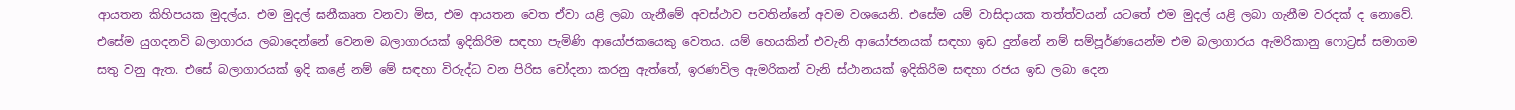ආයතන කිහිපයක මුදල්ය. එම මුදල් ඝනීකෘත වනවා මිස, එම ආයතන වෙත ඒවා යළි ලබා ගැනීමේ අවස්ථාව පවතින්නේ අවම වශයෙනි. එසේම යම් වාසිදායක තත්ත්වයන් යටතේ එම මුදල් යළි ලබා ගැනීම වරදක් ද නොවේ. එසේම යුගදනවි බලාගාරය ලබාදෙන්නේ වෙනම බලාගාරයක් ඉදිකිරිම සඳහා පැමිණි ආයෝජකයෙකු වෙතය. යම් හෙයකින් එවැනි ආයෝජනයක් සඳහා ඉඩ දුන්නේ නම් සම්පූර්ණයෙන්ම එම බලාගාරය ඇමරිකානු ෆොට්‍රස් සමාගම සතු වනු ඇත. එසේ බලාගාරයක් ඉදි කළේ නම් මේ සඳහා විරුද්ධ වන පිරිස චෝදනා කරනු ඇත්තේ, ඉරණවිල ඇමරිකන් වැනි ස්ථානයක් ඉදිකිරිම සඳහා රජය ඉඩ ලබා දෙන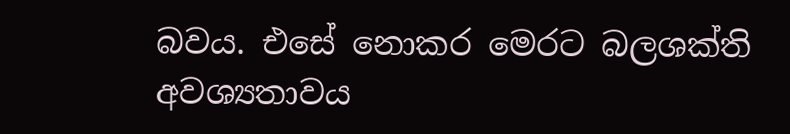බවය. එසේ නොකර මෙරට බලශක්ති අවශ්‍යතාවය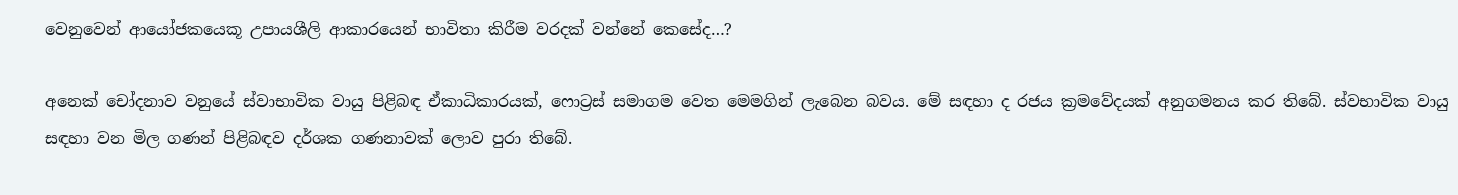වෙනුවෙන් ආයෝජකයෙකූ උපායශීලි ආකාරයෙන් භාවිතා කිරීම වරදක් වන්නේ කෙසේද…?

අනෙක් චෝදනාව වනුයේ ස්වාභාවික වායු පිළිබඳ ඒකාධිකාරයක්, ෆොට්‍රස් සමාගම වෙත මෙමගින් ලැබෙන බවය. මේ සඳහා ද රජය ක්‍රමවේදයක් අනුගමනය කර තිබේ. ස්වභාවික වායු සඳහා වන මිල ගණන් පිළිබඳව දර්ශක ගණනාවක් ලොව පුරා තිබේ.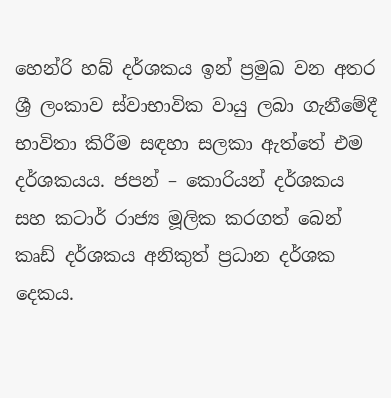හෙන්රි හබ් දර්ශකය ඉන් ප්‍රමුඛ වන අතර ශ්‍රී ලංකාව ස්වාභාවික වායු ලබා ගැනීමේදී භාවිතා කිරීම සඳහා සලකා ඇත්තේ එම දර්ශකයය. ජපන් – කොරියන් දර්ශකය සහ කටාර් රාජ්‍ය මූලික කරගත් බෙන් කෘඩ් දර්ශකය අනිකුත් ප්‍රධාන දර්ශක දෙකය.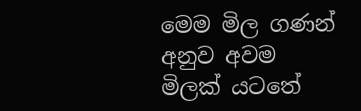මෙම මිල ගණන් අනුව අවම මිලක් යටතේ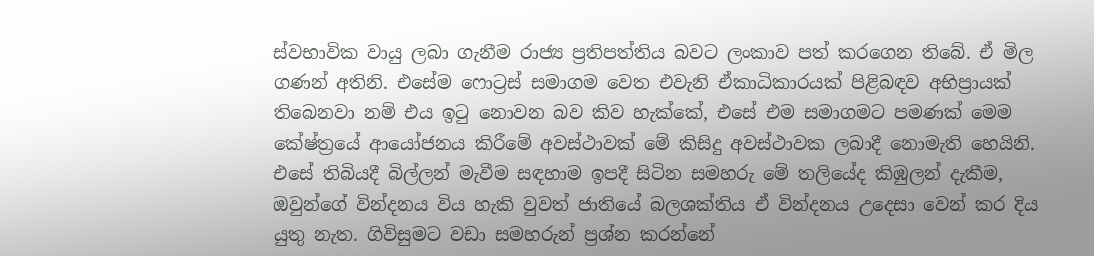ස්වභාවික වායු ලබා ගැනීම රාජ්‍ය ප්‍රතිපත්තිය බවට ලංකාව පත් කරගෙන තිබේ. ඒ මිල ගණන් අතිනි. එසේම ෆොට්‍රස් සමාගම වෙත එවැනි ඒකාධිකාරයක් පිළිබඳව අභිප්‍රායක් තිබෙනවා නම් එය ඉටු නොවන බව කිව හැක්කේ, එසේ එම සමාගමට පමණක් මෙම කේෂ්ත්‍රයේ ආයෝජනය කිරීමේ අවස්ථාවක් මේ කිසිදු අවස්ථාවක ලබාදී නොමැති හෙයිනි. එසේ තිබියදී බිල්ලන් මැවීම සඳහාම ඉපදී සිටින සමහරු මේ තලියේද කිඹුලන් දැකීම, ඔවුන්ගේ වින්දනය විය හැකි වුවත් ජාතියේ බලශක්තිය ඒ වින්දනය උදෙසා වෙන් කර දිය යුතු නැත. ගිවිසුමට වඩා සමහරුන් ප්‍රශ්න කරන්නේ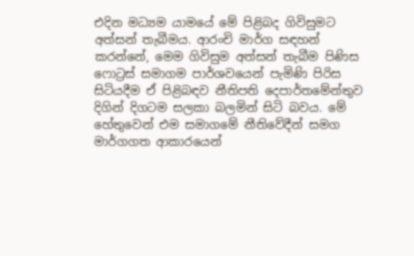එදින මධ්‍යම යාමයේ මේ පිළිබද ගිවිසුමට අත්සන් තැබීමය. ආරංචි මාර්ග සඳහන් කරන්නේ, මෙම ගිවිසුම අත්සන් තැබීම පිණිස ෆොට්‍රස් සමාගම පාර්ශවයෙන් පැමිණි පිරිස සිටියදීම ඒ පිළිබඳව නීතිපති දෙපාර්තමේන්තුව දිගින් දිගටම සලකා බලමින් සිටි බවය. මේ හේතුවෙන් එම සමාගමේ නීතිවේදීන් සමග මාර්ගගත ආකාරයෙන්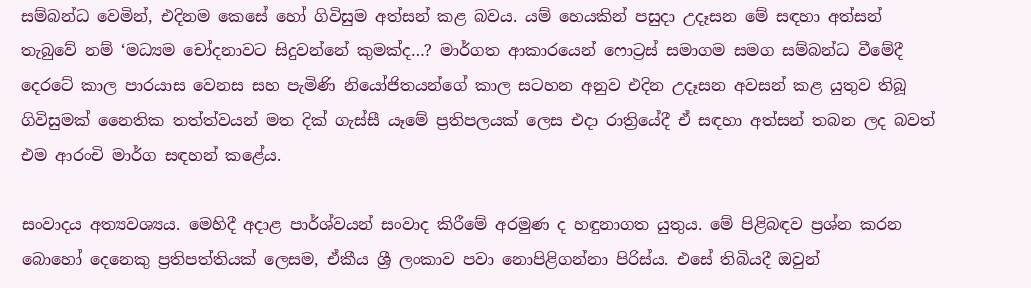සම්බන්ධ වෙමින්, එදිනම කෙසේ හෝ ගිවිසුම අත්සන් කළ බවය. යම් හෙයකින් පසුදා උදෑසන මේ සඳහා අත්සන් තැබුවේ නම් ‘මධ්‍යම චෝදනාවට සිදුවන්නේ කුමක්ද…? මාර්ගත ආකාරයෙන් ෆොට්‍රස් සමාගම සමග සම්බන්ධ වීමේදී දෙරටේ කාල පාරයාස වෙනස සහ පැමිණි නියෝජිතයන්ගේ කාල සටහන අනුව එදින උදෑසන අවසන් කළ යුතුව තිබූ ගිවිසුමක් නෛතික තත්ත්වයන් මත දික් ගැස්සී යෑමේ ප්‍රතිපලයක් ලෙස එදා රාත්‍රියේදී ඒ සඳහා අත්සන් තබන ලද බවත් එම ආරංචි මාර්ග සඳහන් කළේය.

සංවාදය අත්‍යවශ්‍යය. මෙහිදී අදාළ පාර්ශ්වයන් සංවාද කිරීමේ අරමුණ ද හඳුනාගත යුතුය. මේ පිළිබඳව ප්‍රශ්න කරන බොහෝ දෙනෙකු ප්‍රතිපත්තියක් ලෙසම, ඒකීය ශ්‍රී ලංකාව පවා නොපිළිගන්නා පිරිස්ය. එසේ තිබියදී ඔවුන්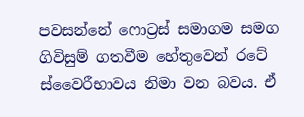පවසන්නේ ෆොට්‍රස් සමාගම සමග ගිවිසුම් ගතවීම හේතුවෙන් රටේ ස්වෛරීභාවය නිමා වන බවය. ඒ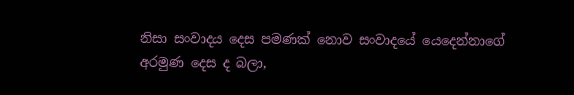නිසා සංවාදය දෙස පමණක් නොව සංවාදයේ යෙදෙන්නාගේ අරමුණ දෙස ද බලා,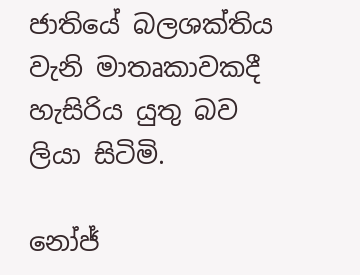ජාතියේ බලශක්තිය වැනි මාතෘකාවකදී හැසිරිය යුතු බව ලියා සිටිමි.

නෝජ්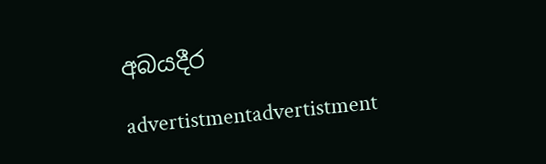අබයදීර

advertistmentadvertistment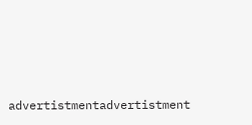advertistmentadvertistment